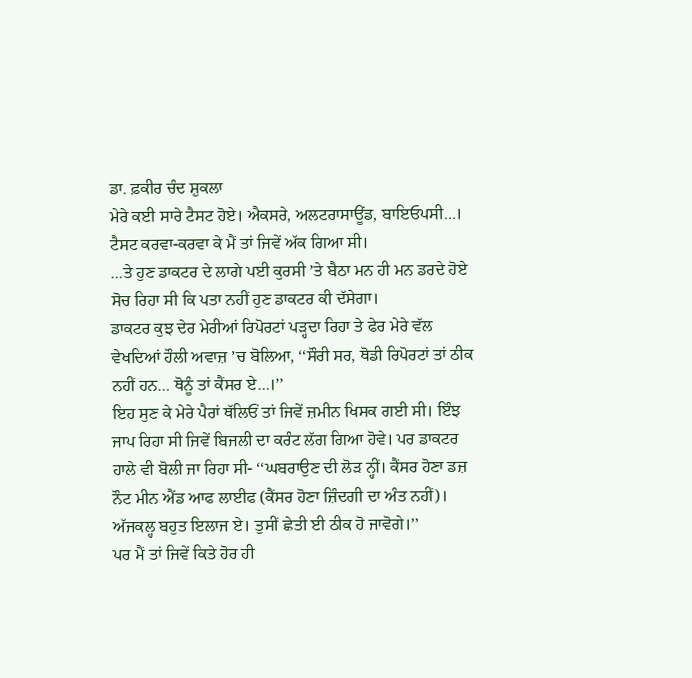ਡਾ. ਫ਼ਕੀਰ ਚੰਦ ਸ਼ੁਕਲਾ
ਮੇਰੇ ਕਈ ਸਾਰੇ ਟੈਸਟ ਹੋਏ। ਐਕਸਰੇ, ਅਲਟਰਾਸਾਊਂਡ, ਬਾਇਓਪਸੀ…। ਟੈਸਟ ਕਰਵਾ-ਕਰਵਾ ਕੇ ਮੈਂ ਤਾਂ ਜਿਵੇਂ ਅੱਕ ਗਿਆ ਸੀ।
…ਤੇ ਹੁਣ ਡਾਕਟਰ ਦੇ ਲਾਗੇ ਪਈ ਕੁਰਸੀ ’ਤੇ ਬੈਠਾ ਮਨ ਹੀ ਮਨ ਡਰਦੇ ਹੋਏ ਸੋਚ ਰਿਹਾ ਸੀ ਕਿ ਪਤਾ ਨਹੀਂ ਹੁਣ ਡਾਕਟਰ ਕੀ ਦੱਸੇਗਾ।
ਡਾਕਟਰ ਕੁਝ ਦੇਰ ਮੇਰੀਆਂ ਰਿਪੋਰਟਾਂ ਪੜ੍ਹਦਾ ਰਿਹਾ ਤੇ ਫੇਰ ਮੇਰੇ ਵੱਲ ਵੇਖਦਿਆਂ ਹੌਲੀ ਅਵਾਜ਼ ’ਚ ਬੋਲਿਆ, ‘‘ਸੌਰੀ ਸਰ, ਥੋਡੀ ਰਿਪੋਰਟਾਂ ਤਾਂ ਠੀਕ ਨਹੀਂ ਹਨ… ਥੋਨੂੰ ਤਾਂ ਕੈਂਸਰ ਏ…।’’
ਇਹ ਸੁਣ ਕੇ ਮੇਰੇ ਪੈਰਾਂ ਥੱਲਿਓਂ ਤਾਂ ਜਿਵੇਂ ਜ਼ਮੀਨ ਖਿਸਕ ਗਈ ਸੀ। ਇੰਝ ਜਾਪ ਰਿਹਾ ਸੀ ਜਿਵੇਂ ਬਿਜਲੀ ਦਾ ਕਰੰਟ ਲੱਗ ਗਿਆ ਹੋਵੇ। ਪਰ ਡਾਕਟਰ ਹਾਲੇ ਵੀ ਬੋਲੀ ਜਾ ਰਿਹਾ ਸੀ- ‘‘ਘਬਰਾਉਣ ਦੀ ਲੋੜ ਨ੍ਹੀਂ। ਕੈਂਸਰ ਹੋਣਾ ਡਜ਼ ਨੌਟ ਮੀਨ ਐਂਡ ਆਫ ਲਾਈਫ (ਕੈਂਸਰ ਹੋਣਾ ਜ਼ਿੰਦਗੀ ਦਾ ਅੰਤ ਨਹੀਂ)। ਅੱਜਕਲ੍ਹ ਬਹੁਤ ਇਲਾਜ ਏ। ਤੁਸੀਂ ਛੇਤੀ ਈ ਠੀਕ ਹੋ ਜਾਵੋਗੇ।’’
ਪਰ ਮੈਂ ਤਾਂ ਜਿਵੇਂ ਕਿਤੇ ਹੋਰ ਹੀ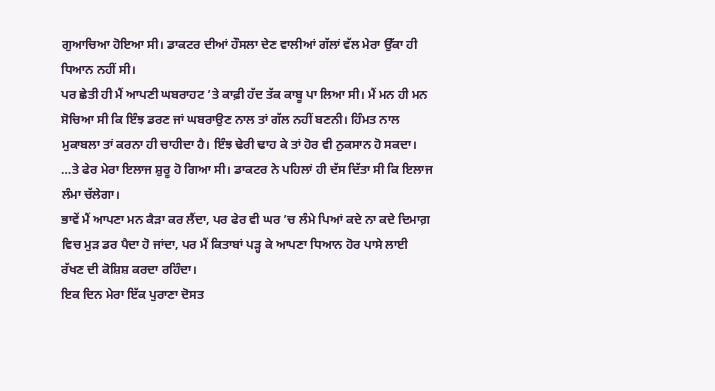ਗੁਆਚਿਆ ਹੋਇਆ ਸੀ। ਡਾਕਟਰ ਦੀਆਂ ਹੌਸਲਾ ਦੇਣ ਵਾਲੀਆਂ ਗੱਲਾਂ ਵੱਲ ਮੇਰਾ ਉੱਕਾ ਹੀ ਧਿਆਨ ਨਹੀਂ ਸੀ।
ਪਰ ਛੇਤੀ ਹੀ ਮੈਂ ਆਪਣੀ ਘਬਰਾਹਟ ’ਤੇ ਕਾਫ਼ੀ ਹੱਦ ਤੱਕ ਕਾਬੂ ਪਾ ਲਿਆ ਸੀ। ਮੈਂ ਮਨ ਹੀ ਮਨ ਸੋਚਿਆ ਸੀ ਕਿ ਇੰਝ ਡਰਣ ਜਾਂ ਘਬਰਾਉਣ ਨਾਲ ਤਾਂ ਗੱਲ ਨਹੀਂ ਬਣਨੀ। ਹਿੰਮਤ ਨਾਲ ਮੁਕਾਬਲਾ ਤਾਂ ਕਰਨਾ ਹੀ ਚਾਹੀਦਾ ਹੈ। ਇੰਝ ਢੇਰੀ ਢਾਹ ਕੇ ਤਾਂ ਹੋਰ ਵੀ ਨੁਕਸਾਨ ਹੋ ਸਕਦਾ।
…ਤੇ ਫੇਰ ਮੇਰਾ ਇਲਾਜ ਸ਼ੁਰੂ ਹੋ ਗਿਆ ਸੀ। ਡਾਕਟਰ ਨੇ ਪਹਿਲਾਂ ਹੀ ਦੱਸ ਦਿੱਤਾ ਸੀ ਕਿ ਇਲਾਜ ਲੰਮਾ ਚੱਲੇਗਾ।
ਭਾਵੇਂ ਮੈਂ ਆਪਣਾ ਮਨ ਕੈੜਾ ਕਰ ਲੈਂਦਾ, ਪਰ ਫੇਰ ਵੀ ਘਰ ’ਚ ਲੰਮੇ ਪਿਆਂ ਕਦੇ ਨਾ ਕਦੇ ਦਿਮਾਗ਼ ਵਿਚ ਮੁੜ ਡਰ ਪੈਦਾ ਹੋ ਜਾਂਦਾ, ਪਰ ਮੈਂ ਕਿਤਾਬਾਂ ਪੜ੍ਹ ਕੇ ਆਪਣਾ ਧਿਆਨ ਹੋਰ ਪਾਸੇ ਲਾਈ ਰੱਖਣ ਦੀ ਕੋਸ਼ਿਸ਼ ਕਰਦਾ ਰਹਿੰਦਾ।
ਇਕ ਦਿਨ ਮੇਰਾ ਇੱਕ ਪੁਰਾਣਾ ਦੋਸਤ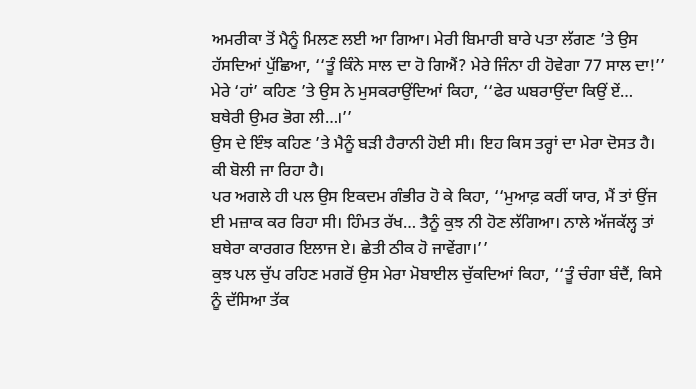ਅਮਰੀਕਾ ਤੋਂ ਮੈਨੂੰ ਮਿਲਣ ਲਈ ਆ ਗਿਆ। ਮੇਰੀ ਬਿਮਾਰੀ ਬਾਰੇ ਪਤਾ ਲੱਗਣ ’ਤੇ ਉਸ ਹੱਸਦਿਆਂ ਪੁੱਛਿਆ, ‘‘ਤੂੰ ਕਿੰਨੇ ਸਾਲ ਦਾ ਹੋ ਗਿਐਂ? ਮੇਰੇ ਜਿੰਨਾ ਹੀ ਹੋਵੇਗਾ 77 ਸਾਲ ਦਾ!’’
ਮੇਰੇ ‘ਹਾਂ’ ਕਹਿਣ ’ਤੇ ਉਸ ਨੇ ਮੁਸਕਰਾਉਂਦਿਆਂ ਕਿਹਾ, ‘‘ਫੇਰ ਘਬਰਾਉਂਦਾ ਕਿਉਂ ਏਂ… ਬਥੇਰੀ ਉਮਰ ਭੋਗ ਲੀ…।’’
ਉਸ ਦੇ ਇੰਝ ਕਹਿਣ ’ਤੇ ਮੈਨੂੰ ਬੜੀ ਹੈਰਾਨੀ ਹੋਈ ਸੀ। ਇਹ ਕਿਸ ਤਰ੍ਹਾਂ ਦਾ ਮੇਰਾ ਦੋਸਤ ਹੈ। ਕੀ ਬੋਲੀ ਜਾ ਰਿਹਾ ਹੈ।
ਪਰ ਅਗਲੇ ਹੀ ਪਲ ਉਸ ਇਕਦਮ ਗੰਭੀਰ ਹੋ ਕੇ ਕਿਹਾ, ‘‘ਮੁਆਫ਼ ਕਰੀਂ ਯਾਰ, ਮੈਂ ਤਾਂ ਉਂਜ ਈ ਮਜ਼ਾਕ ਕਰ ਰਿਹਾ ਸੀ। ਹਿੰਮਤ ਰੱਖ… ਤੈਨੂੰ ਕੁਝ ਨੀ ਹੋਣ ਲੱਗਿਆ। ਨਾਲੇ ਅੱਜਕੱਲ੍ਹ ਤਾਂ ਬਥੇਰਾ ਕਾਰਗਰ ਇਲਾਜ ਏ। ਛੇਤੀ ਠੀਕ ਹੋ ਜਾਵੇਂਗਾ।’’
ਕੁਝ ਪਲ ਚੁੱਪ ਰਹਿਣ ਮਗਰੋਂ ਉਸ ਮੇਰਾ ਮੋਬਾਈਲ ਚੁੱਕਦਿਆਂ ਕਿਹਾ, ‘‘ਤੂੰ ਚੰਗਾ ਬੰਦੈਂ, ਕਿਸੇ ਨੂੰ ਦੱਸਿਆ ਤੱਕ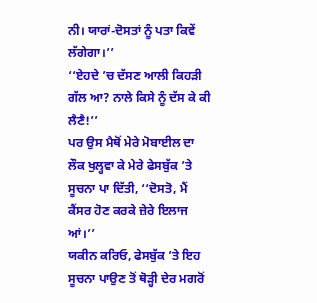ਨੀ। ਯਾਰਾਂ-ਦੋਸਤਾਂ ਨੂੰ ਪਤਾ ਕਿਵੇਂ ਲੱਗੇਗਾ।’’
‘‘ਏਹਦੇ ’ਚ ਦੱਸਣ ਆਲੀ ਕਿਹੜੀ ਗੱਲ ਆ? ਨਾਲੇ ਕਿਸੇ ਨੂੰ ਦੱਸ ਕੇ ਕੀ ਲੈਣੈ!’’
ਪਰ ਉਸ ਮੈਥੋਂ ਮੇਰੇ ਮੋਬਾਈਲ ਦਾ ਲੌਕ ਖੁਲ੍ਹਵਾ ਕੇ ਮੇਰੇ ਫੇਸਬੁੱਕ ’ਤੇ ਸੂਚਨਾ ਪਾ ਦਿੱਤੀ, ‘‘ਦੋਸਤੋ, ਮੈਂ ਕੈਂਸਰ ਹੋਣ ਕਰਕੇ ਜ਼ੇਰੇ ਇਲਾਜ ਆਂ।’’
ਯਕੀਨ ਕਰਿਓ, ਫੇਸਬੁੱਕ ’ਤੇ ਇਹ ਸੂਚਨਾ ਪਾਉਣ ਤੋਂ ਥੋੜ੍ਹੀ ਦੇਰ ਮਗਰੋਂ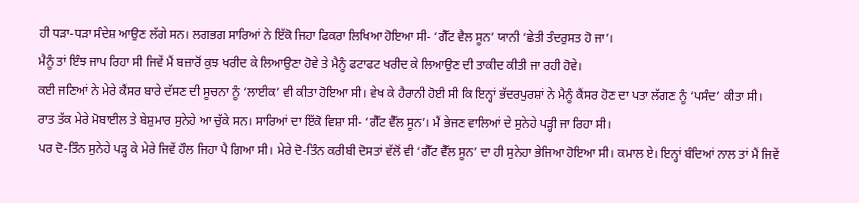ਹੀ ਧੜਾ-ਧੜਾ ਸੰਦੇਸ਼ ਆਉਣ ਲੱਗੇ ਸਨ। ਲਗਭਗ ਸਾਰਿਆਂ ਨੇ ਇੱਕੋ ਜਿਹਾ ਫਿਕਰਾ ਲਿਖਿਆ ਹੋਇਆ ਸੀ- ‘ਗੈੱਟ ਵੈਲ ਸੂਨ’ ਯਾਨੀ ‘ਛੇਤੀ ਤੰਦਰੁਸਤ ਹੋ ਜਾ’।
ਮੈਨੂੰ ਤਾਂ ਇੰਝ ਜਾਪ ਰਿਹਾ ਸੀ ਜਿਵੇਂ ਮੈਂ ਬਜ਼ਾਰੋਂ ਕੁਝ ਖਰੀਦ ਕੇ ਲਿਆਉਣਾ ਹੋਵੇ ਤੇ ਮੈਨੂੰ ਫਟਾਫਟ ਖਰੀਦ ਕੇ ਲਿਆਉਣ ਦੀ ਤਾਕੀਦ ਕੀਤੀ ਜਾ ਰਹੀ ਹੋਵੇ।
ਕਈ ਜਣਿਆਂ ਨੇ ਮੇਰੇ ਕੈਂਸਰ ਬਾਰੇ ਦੱਸਣ ਦੀ ਸੂਚਨਾ ਨੂੰ ‘ਲਾਈਕ’ ਵੀ ਕੀਤਾ ਹੋਇਆ ਸੀ। ਵੇਖ ਕੇ ਹੈਰਾਨੀ ਹੋਈ ਸੀ ਕਿ ਇਨ੍ਹਾਂ ਭੱਦਰਪੁਰਸ਼ਾਂ ਨੇ ਮੈਨੂੰ ਕੈਂਸਰ ਹੋਣ ਦਾ ਪਤਾ ਲੱਗਣ ਨੂੰ ‘ਪਸੰਦ’ ਕੀਤਾ ਸੀ।
ਰਾਤ ਤੱਕ ਮੇਰੇ ਮੋਬਾਈਲ ਤੇ ਬੇਸ਼ੁਮਾਰ ਸੁਨੇਹੇ ਆ ਚੁੱਕੇ ਸਨ। ਸਾਰਿਆਂ ਦਾ ਇੱਕੋ ਵਿਸ਼ਾ ਸੀ- ‘ਗੈੱਟ ਵੈੱਲ ਸੂਨ’। ਮੈਂ ਭੇਜਣ ਵਾਲਿਆਂ ਦੇ ਸੁਨੇਹੇ ਪੜ੍ਹੀ ਜਾ ਰਿਹਾ ਸੀ।
ਪਰ ਦੋ-ਤਿੰਨ ਸੁਨੇਹੇ ਪੜ੍ਹ ਕੇ ਮੇਰੇ ਜਿਵੇਂ ਹੌਲ ਜਿਹਾ ਪੈ ਗਿਆ ਸੀ। ਮੇਰੇ ਦੋ-ਤਿੰਨ ਕਰੀਬੀ ਦੋਸਤਾਂ ਵੱਲੋਂ ਵੀ ‘ਗੈੱਟ ਵੈੱਲ ਸੂਨ’ ਦਾ ਹੀ ਸੁਨੇਹਾ ਭੇਜਿਆ ਹੋਇਆ ਸੀ। ਕਮਾਲ ਏ। ਇਨ੍ਹਾਂ ਬੰਦਿਆਂ ਨਾਲ ਤਾਂ ਮੈਂ ਜਿਵੇਂ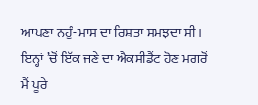ਆਪਣਾ ਨਹੁੰ-ਮਾਸ ਦਾ ਰਿਸ਼ਤਾ ਸਮਝਦਾ ਸੀ। ਇਨ੍ਹਾਂ ’ਚੋਂ ਇੱਕ ਜਣੇ ਦਾ ਐਕਸੀਡੈਂਟ ਹੋਣ ਮਗਰੋਂ ਮੈਂ ਪੂਰੇ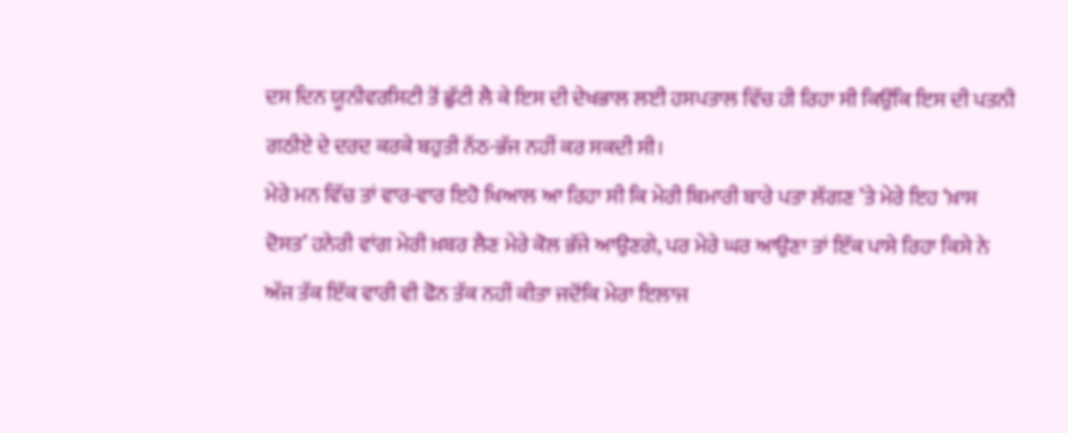ਦਸ ਦਿਨ ਯੂਨੀਵਰਸਿਟੀ ਤੋਂ ਛੁੱਟੀ ਲੈ ਕੇ ਇਸ ਦੀ ਦੇਖਭਾਲ ਲਈ ਹਸਪਤਾਲ ਵਿੱਚ ਹੀ ਰਿਹਾ ਸੀ ਕਿਉਂਕਿ ਇਸ ਦੀ ਪਤਨੀ ਗਠੀਏ ਦੇ ਦਰਦ ਕਰਕੇ ਬਹੁਤੀ ਨੱਠ-ਭੱਜ ਨਹੀਂ ਕਰ ਸਕਦੀ ਸੀ।
ਮੇਰੇ ਮਨ ਵਿੱਚ ਤਾਂ ਵਾਰ-ਵਾਰ ਇਹੋ ਖਿਆਲ ਆ ਰਿਹਾ ਸੀ ਕਿ ਮੇਰੀ ਬਿਮਾਰੀ ਬਾਰੇ ਪਤਾ ਲੱਗਣ ’ਤੇ ਮੇਰੇ ਇਹ ‘ਖ਼ਾਸ ਦੋਸਤ’ ਹਨੇਰੀ ਵਾਂਗ ਮੇਰੀ ਖ਼ਬਰ ਲੈਣ ਮੇਰੇ ਕੋਲ ਭੱਜੇ ਆਉਣਗੇ, ਪਰ ਮੇਰੇ ਘਰ ਆਉਣਾ ਤਾਂ ਇੱਕ ਪਾਸੇ ਰਿਹਾ ਕਿਸੇ ਨੇ ਅੱਜ ਤੱਕ ਇੱਕ ਵਾਰੀ ਵੀ ਫੋਨ ਤੱਕ ਨਹੀਂ ਕੀਤਾ ਜਦੋਂਕਿ ਮੇਰਾ ਇਲਾਜ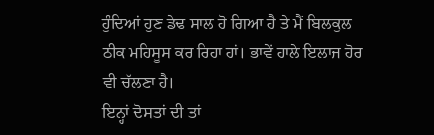ਹੁੰਦਿਆਂ ਹੁਣ ਡੇਢ ਸਾਲ ਹੋ ਗਿਆ ਹੈ ਤੇ ਮੈਂ ਬਿਲਕੁਲ ਠੀਕ ਮਹਿਸੂਸ ਕਰ ਰਿਹਾ ਹਾਂ। ਭਾਵੇਂ ਹਾਲੇ ਇਲਾਜ ਹੋਰ ਵੀ ਚੱਲਣਾ ਹੈ।
ਇਨ੍ਹਾਂ ਦੋਸਤਾਂ ਦੀ ਤਾਂ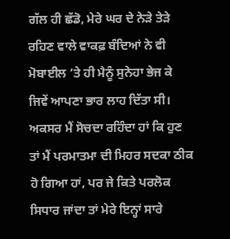ਗੱਲ ਹੀ ਛੱਡੋ, ਮੇਰੇ ਘਰ ਦੇ ਨੇੜੇ ਤੇੜੇ ਰਹਿਣ ਵਾਲੇ ਵਾਕਫ਼ ਬੰਦਿਆਂ ਨੇ ਵੀ ਮੋਬਾਈਲ ’ਤੇ ਹੀ ਮੈਨੂੰ ਸੁਨੇਹਾ ਭੇਜ ਕੇ ਜਿਵੇਂ ਆਪਣਾ ਭਾਰ ਲਾਹ ਦਿੱਤਾ ਸੀ।
ਅਕਸਰ ਮੈਂ ਸੋਚਦਾ ਰਹਿੰਦਾ ਹਾਂ ਕਿ ਹੁਣ ਤਾਂ ਮੈਂ ਪਰਮਾਤਮਾ ਦੀ ਮਿਹਰ ਸਦਕਾ ਠੀਕ ਹੋ ਗਿਆ ਹਾਂ, ਪਰ ਜੇ ਕਿਤੇ ਪਰਲੋਕ ਸਿਧਾਰ ਜਾਂਦਾ ਤਾਂ ਮੇਰੇ ਇਨ੍ਹਾਂ ਸਾਰੇ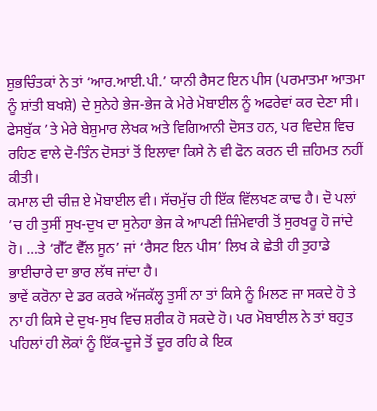ਸ਼ੁਭਚਿੰਤਕਾਂ ਨੇ ਤਾਂ ‘ਆਰ.ਆਈ.ਪੀ.’ ਯਾਨੀ ਰੈਸਟ ਇਨ ਪੀਸ (ਪਰਮਾਤਮਾ ਆਤਮਾ ਨੂੰ ਸ਼ਾਂਤੀ ਬਖਸ਼ੇ) ਦੇ ਸੁਨੇਹੇ ਭੇਜ-ਭੇਜ ਕੇ ਮੇਰੇ ਮੋਬਾਈਲ ਨੂੰ ਅਫਰੇਵਾਂ ਕਰ ਦੇਣਾ ਸੀ।
ਫੇਸਬੁੱਕ ’ਤੇ ਮੇਰੇ ਬੇਸ਼ੁਮਾਰ ਲੇਖਕ ਅਤੇ ਵਿਗਿਆਨੀ ਦੋਸਤ ਹਨ, ਪਰ ਵਿਦੇਸ਼ ਵਿਚ ਰਹਿਣ ਵਾਲੇ ਦੋ-ਤਿੰਨ ਦੋਸਤਾਂ ਤੋਂ ਇਲਾਵਾ ਕਿਸੇ ਨੇ ਵੀ ਫੋਨ ਕਰਨ ਦੀ ਜ਼ਹਿਮਤ ਨਹੀਂ ਕੀਤੀ।
ਕਮਾਲ ਦੀ ਚੀਜ਼ ਏ ਮੋਬਾਈਲ ਵੀ। ਸੱਚਮੁੱਚ ਹੀ ਇੱਕ ਵਿੱਲਖਣ ਕਾਢ ਹੈ। ਦੋ ਪਲਾਂ ’ਚ ਹੀ ਤੁਸੀਂ ਸੁਖ-ਦੁਖ ਦਾ ਸੁਨੇਹਾ ਭੇਜ ਕੇ ਆਪਣੀ ਜ਼ਿੰਮੇਵਾਰੀ ਤੋਂ ਸੁਰਖਰੂ ਹੋ ਜਾਂਦੇ ਹੋ। …ਤੇ ‘ਗੈੱਟ ਵੈੱਲ ਸੂਨ’ ਜਾਂ ‘ਰੈਸਟ ਇਨ ਪੀਸ’ ਲਿਖ ਕੇ ਛੇਤੀ ਹੀ ਤੁਹਾਡੇ ਭਾਈਚਾਰੇ ਦਾ ਭਾਰ ਲੱਥ ਜਾਂਦਾ ਹੈ।
ਭਾਵੇਂ ਕਰੋਨਾ ਦੇ ਡਰ ਕਰਕੇ ਅੱਜਕੱਲ੍ਹ ਤੁਸੀਂ ਨਾ ਤਾਂ ਕਿਸੇ ਨੂੰ ਮਿਲਣ ਜਾ ਸਕਦੇ ਹੋ ਤੇ ਨਾ ਹੀ ਕਿਸੇ ਦੇ ਦੁਖ-ਸੁਖ ਵਿਚ ਸ਼ਰੀਕ ਹੋ ਸਕਦੇ ਹੋ। ਪਰ ਮੋਬਾਈਲ ਨੇ ਤਾਂ ਬਹੁਤ ਪਹਿਲਾਂ ਹੀ ਲੋਕਾਂ ਨੂੰ ਇੱਕ-ਦੂਜੇ ਤੋਂ ਦੂਰ ਰਹਿ ਕੇ ਇਕ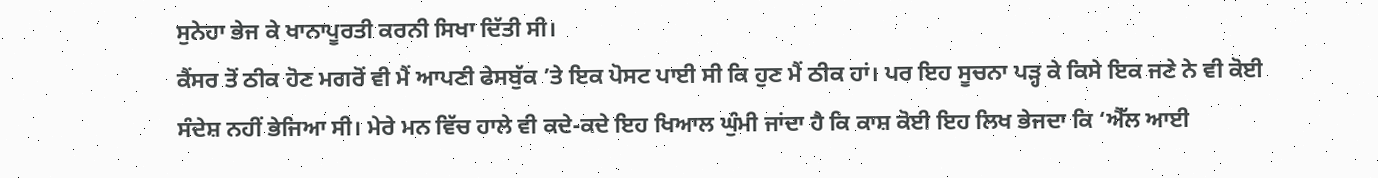ਸੁਨੇਹਾ ਭੇਜ ਕੇ ਖਾਨਾਪੂਰਤੀ ਕਰਨੀ ਸਿਖਾ ਦਿੱਤੀ ਸੀ।
ਕੈਂਸਰ ਤੋਂ ਠੀਕ ਹੋਣ ਮਗਰੋਂ ਵੀ ਮੈਂ ਆਪਣੀ ਫੇਸਬੁੱਕ ’ਤੇ ਇਕ ਪੋਸਟ ਪਾਈ ਸੀ ਕਿ ਹੁਣ ਮੈਂ ਠੀਕ ਹਾਂ। ਪਰ ਇਹ ਸੂਚਨਾ ਪੜ੍ਹ ਕੇ ਕਿਸੇ ਇਕ ਜਣੇ ਨੇ ਵੀ ਕੋਈ ਸੰਦੇਸ਼ ਨਹੀਂ ਭੇਜਿਆ ਸੀ। ਮੇਰੇ ਮਨ ਵਿੱਚ ਹਾਲੇ ਵੀ ਕਦੇ-ਕਦੇ ਇਹ ਖਿਆਲ ਘੁੰਮੀ ਜਾਂਦਾ ਹੈ ਕਿ ਕਾਸ਼ ਕੋਈ ਇਹ ਲਿਖ ਭੇਜਦਾ ਕਿ ‘ਐੱਲ ਆਈ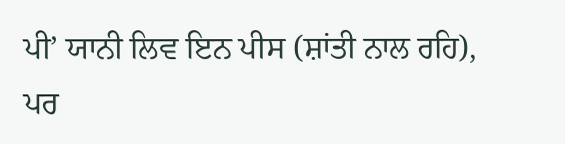ਪੀ’ ਯਾਨੀ ਲਿਵ ਇਨ ਪੀਸ (ਸ਼ਾਂਤੀ ਨਾਲ ਰਹਿ), ਪਰ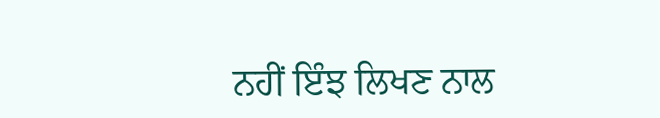ਨਹੀਂ ਇੰਝ ਲਿਖਣ ਨਾਲ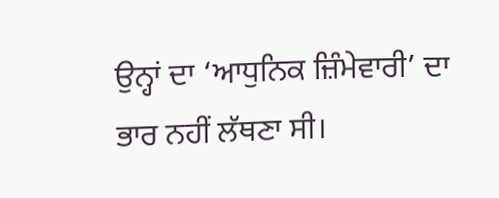ਉਨ੍ਹਾਂ ਦਾ ‘ਆਧੁਨਿਕ ਜ਼ਿੰਮੇਵਾਰੀ’ ਦਾ ਭਾਰ ਨਹੀਂ ਲੱਥਣਾ ਸੀ।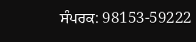ਸੰਪਰਕ: 98153-59222